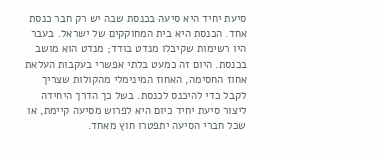סיעת יחיד היא סיעה בכנסת שבה יש רק חבר כנסת אחד. הכנסת היא בית המחוקקים של ישראל. בעבר היו רשימות שקיבלו מנדט בודד; מנדט הוא מושב בכנסת. היום זה כמעט בלתי אפשרי בעקבות העלאת אחוז החסימה, האחוז המינימלי מהקולות שצריך לקבל כדי להיכנס לכנסת. בשל כך הדרך היחידה ליצור סיעת יחיד כיום היא לפרוש מסיעה קיימת, או שכל חברי הסיעה יתפטרו חוץ מאחד.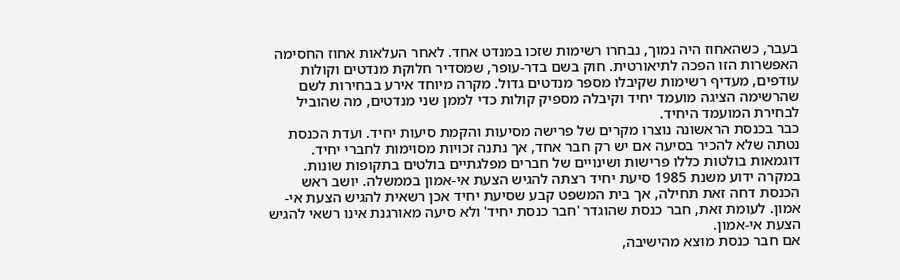בעבר, כשהאחוז היה נמוך, נבחרו רשימות שזכו במנדט אחד. לאחר העלאות אחוז החסימה האפשרות הזו הפכה לתיאורטית. חוק בשם בדר-עופר, שמסדיר חלוקת מנדטים וקולות עודפים, מעדיף רשימות שקיבלו מספר מנדטים גדול. מקרה מיוחד אירע בבחירות לשם שהרשימה הציגה מועמד יחיד וקיבלה מספיק קולות כדי לממן שני מנדטים, מה שהוביל לבחירת המועמד היחיד.
כבר בכנסת הראשונה נוצרו מקרים של פרישה מסיעות והקמת סיעות יחיד. ועדת הכנסת נטתה שלא להכיר בסיעה אם יש רק חבר אחד, אך נתנה זכויות מסוימות לחברי יחיד. דוגמאות בולטות כללו פרישות ושינויים של חברים מפלגתיים בולטים בתקופות שונות.
במקרה ידוע משנת 1985 סיעת יחיד רצתה להגיש הצעת אי-אמון בממשלה. יושב ראש הכנסת דחה זאת תחילה, אך בית המשפט קבע שסיעת יחיד אכן רשאית להגיש הצעת אי-אמון. לעומת זאת, חבר כנסת שהוגדר 'חבר כנסת יחיד' ולא סיעה מאורגנת אינו רשאי להגיש הצעת אי-אמון.
אם חבר כנסת מוצא מהישיבה,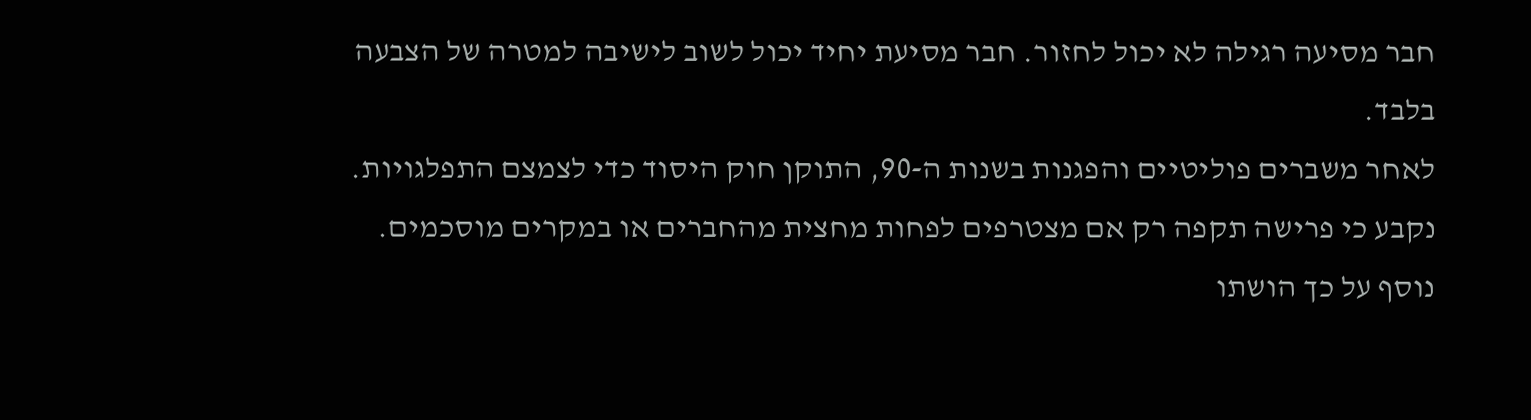חבר מסיעה רגילה לא יכול לחזור. חבר מסיעת יחיד יכול לשוב לישיבה למטרה של הצבעה בלבד.
לאחר משברים פוליטיים והפגנות בשנות ה-90, התוקן חוק היסוד כדי לצמצם התפלגויות. נקבע כי פרישה תקפה רק אם מצטרפים לפחות מחצית מהחברים או במקרים מוסכמים. נוסף על כך הושתו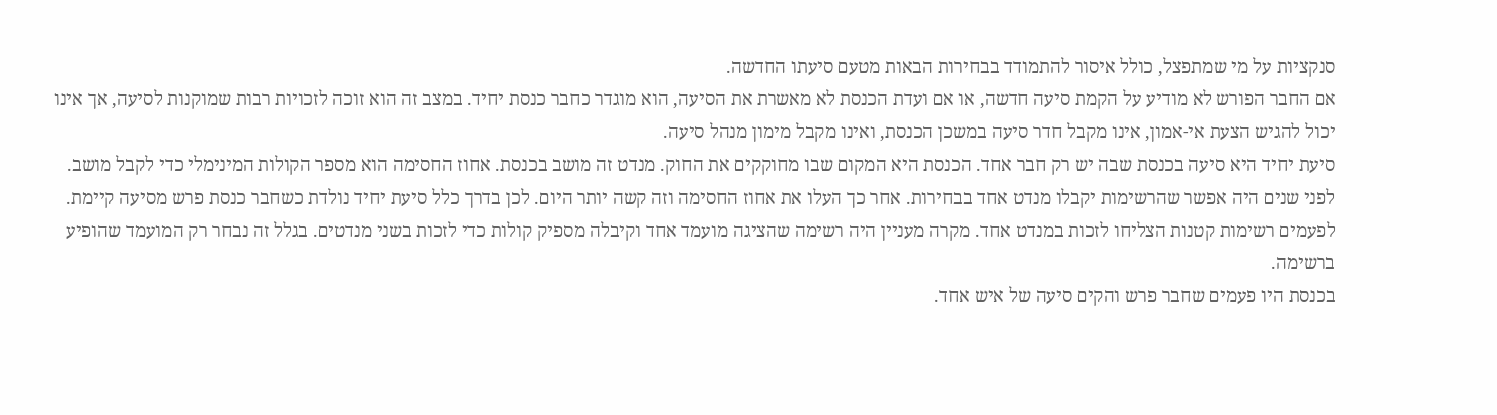סנקציות על מי שמתפצל, כולל איסור להתמודד בבחירות הבאות מטעם סיעתו החדשה.
אם החבר הפורש לא מודיע על הקמת סיעה חדשה, או אם ועדת הכנסת לא מאשרת את הסיעה, הוא מוגדר כחבר כנסת יחיד. במצב זה הוא זוכה לזכויות רבות שמוקנות לסיעה, אך אינו יכול להגיש הצעת אי-אמון, אינו מקבל חדר סיעה במשכן הכנסת, ואינו מקבל מימון מנהל סיעה.
סיעת יחיד היא סיעה בכנסת שבה יש רק חבר אחד. הכנסת היא המקום שבו מחוקקים את החוק. מנדט זה מושב בכנסת. אחוז החסימה הוא מספר הקולות המינימלי כדי לקבל מושב.
לפני שנים היה אפשר שהרשימות יקבלו מנדט אחד בבחירות. אחר כך העלו את אחוז החסימה וזה קשה יותר היום. לכן בדרך כלל סיעת יחיד נולדת כשחבר כנסת פרש מסיעה קיימת.
לפעמים רשימות קטנות הצליחו לזכות במנדט אחד. מקרה מעניין היה רשימה שהציגה מועמד אחד וקיבלה מספיק קולות כדי לזכות בשני מנדטים. בגלל זה נבחר רק המועמד שהופיע ברשימה.
בכנסת היו פעמים שחבר פרש והקים סיעה של איש אחד.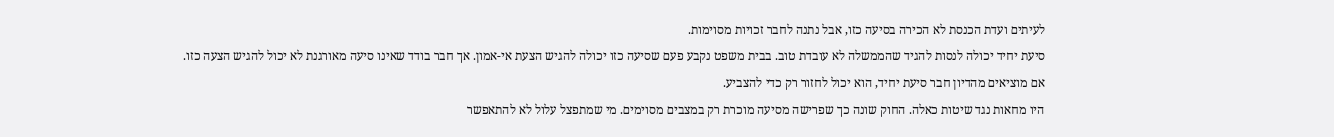לעיתים ועדת הכנסת לא הכירה בסיעה כזו, אבל נתנה לחבר זכויות מסוימות.
סיעת יחיד יכולה לנסות להגיד שהממשלה לא עובדת טוב. בבית משפט נקבע פעם שסיעה כזו יכולה להגיש הצעת אי-אמון. אך חבר בודד שאינו סיעה מאורגנת לא יכול להגיש הצעה כזו.
אם מוציאים מהדיון חבר סיעת יחיד, הוא יכול לחזור רק כדי להצביע.
היו מחאות נגד שיטות כאלה. החוק שונה כך שפרישה מסיעה מוכרת רק במצבים מסוימים. מי שמתפצל עלול לא להתאפשר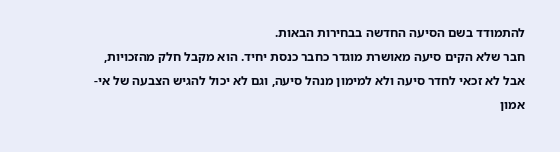להתמודד בשם הסיעה החדשה בבחירות הבאות.
חבר שלא הקים סיעה מאושרת מוגדר כחבר כנסת יחיד. הוא מקבל חלק מהזכויות, אבל לא זכאי לחדר סיעה ולא למימון מנהל סיעה, וגם לא יכול להגיש הצבעה של אי-אמון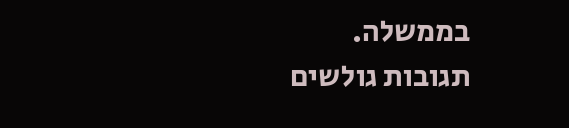בממשלה.
תגובות גולשים